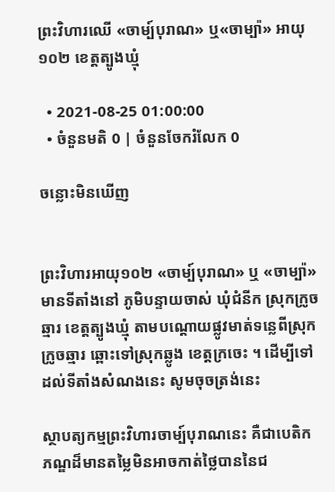ព្រះវិហារឈើ «ចាម្ប៍បុរាណ» ឬ«ចាម្ប៉ា» អាយុ១០២ ខេត្តត្បូងឃ្មុំ

  • 2021-08-25 01:00:00
  • ចំនួនមតិ 0 | ចំនួនចែករំលែក 0

ចន្លោះមិនឃើញ


ព្រះវិហារអាយុ១០២ «ចាម្ប៍បុរាណ» ឬ «ចាម្ប៉ា»មានទីតាំងនៅ ភូមិបន្ទាយចាស់ ឃុំជំនីក ស្រុកក្រូចឆ្មារ ខេត្តត្បូងឃ្មុំ តាមបណ្ដោយផ្លូវមាត់ទន្លេពីស្រុកក្រូចឆ្មារ ឆ្ពោះទៅស្រុកឆ្លូង ខេត្តក្រចេះ ។ ដើម្បីទៅដល់ទីតាំងសំណងនេះ សូមចុចត្រង់នេះ

ស្ថាបត្យកម្មព្រះវិហារចាម្ប៍បុរាណនេះ គឺជាបេតិកភណ្ឌដ៏មានតម្លៃមិនអាចកាត់ថ្លៃបាននៃជ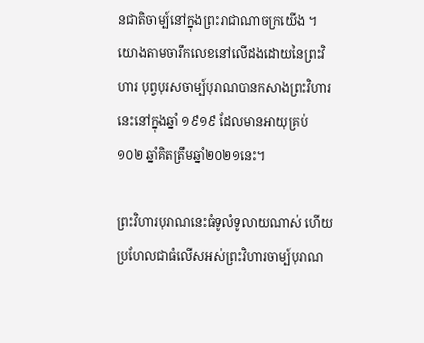នជាតិចាម្ប៍នៅក្នុងព្រះរាជាណាចក្រយើង ។ យោងតាមចារឹកលេខនៅលើដងដោយនៃព្រះវិហារ បុព្វបុរសចាម្ប៍បុរាណបានកសាងព្រះវិហារនេះនៅក្នុងឆ្នាំ ១៩១៩ ដែលមានអាយុគ្រប់ ១០២ ឆ្នាំគិតត្រឹមឆ្នាំ២០២១នេះ។

ព្រះវិហារបុរាណនេះធំទូលំទូលាយណាស់ ហើយប្រហែលជាធំលើសអស់ព្រះវិហារចាម្ប៍បុរាណ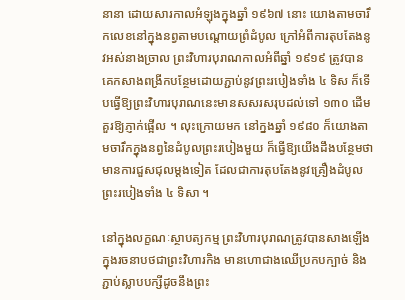នានា ដោយសារកាលអំឡុងក្នុងឆ្នាំ ១៩៦៧ នោះ យោងតាមចារឹកលេខនៅក្នុងនព្វតាមបណ្ដោយព្រំដំបូល ក្រៅអំពីការតុបតែងនូវអស់នាងច្រាល ព្រះវិហារបុរាណកាលអំពីឆ្នាំ ១៩១៩ ត្រូវបានគេកសាងពង្រីកបន្ថែមដោយភ្ជាប់នូវព្រះរបៀងទាំង ៤ ទិស ក៏ទើបធ្វើឱ្យព្រះវិហារបុរាណនេះមានសសរសរុបដល់ទៅ ១៣០ ដើម គួរឱ្យភ្ញាក់ផ្អើល ។ លុះក្រោយមក នៅក្នងឆ្នាំ ១៩៨០ ក៏យោងតាមចារឹកក្នុងនព្វនៃដំបូលព្រះរបៀងមួយ ក៏ធ្វើឱ្យយើងដឹងបន្ថែមថា មានការជួសជុលម្ដងទៀត ដែលជាការតុបតែងនូវគ្រឿងដំបូលព្រះរបៀងទាំង ៤ ទិសា ។

នៅក្នុងលក្ខណៈស្ថាបត្យកម្ម ព្រះវិហារបុរាណត្រូវបានសាងឡើងក្នុងរចនាបថជាព្រះវិហារកិង មានហោជាងឈើប្រកបក្បាច់ និង ភ្ជាប់ស្លាបបក្សីដូចនឹងព្រះ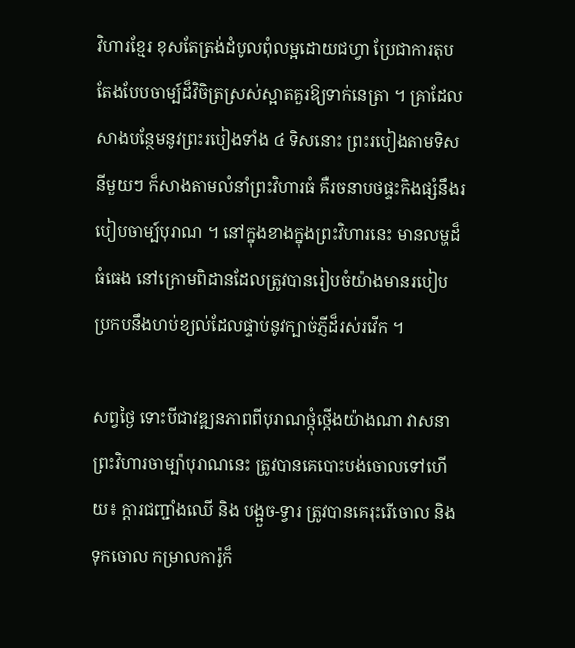វិហារខ្មែរ ខុសតែត្រង់ដំបូលពុំលម្អដោយជហ្វា ប្រែជាការតុបតែងបែបចាម្ប៍ដ៏វិចិត្រស្រស់ស្អាតគួរឱ្យទាក់នេត្រា ។ គ្រាដែលសាងបន្ថែមនូវព្រះរបៀងទាំង ៤ ទិសនោះ ព្រះរបៀងតាមទិសនីមួយៗ ក៏សាងតាមលំនាំព្រះវិហារធំ គឺរចនាបថផ្ទះកិងផ្សំនឹងរបៀបចាម្ប៍បុរាណ ។ នៅក្នុងខាងក្នុងព្រះវិហារនេះ មានលម្ហដ៏ធំធេង នៅក្រោមពិដានដែលត្រូវបានរៀបចំយ៉ាងមានរបៀប ប្រកបនឹងហប់ខ្យល់ដែលផ្ទាប់នូវក្បាច់ភ្ញីដ៏រស់រវើក ។

សព្វថ្ងៃ ទោះបីជាវឌ្ឍនភាពពីបុរាណថ្កុំថ្កើងយ៉ាងណា វាសនាព្រះវិហារចាម្ប៉ាបុរាណនេះ ត្រូវបានគេបោះបង់ចោលទៅហើយ៖ ក្ដារជញ្ជាំងឈើ និង បង្អួច-ទ្វារ ត្រូវបានគេរុះរើចោល និង ទុកចោល កម្រាលការ៉ូក៏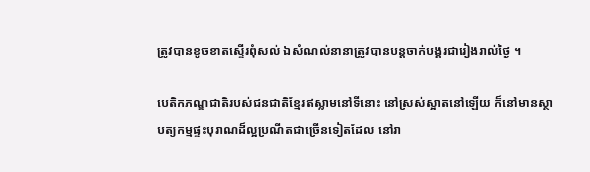ត្រូវបានខូចខាតស្ទើរពុំសល់ ឯសំណល់នានាត្រូវបានបន្តចាក់បង្គរជារៀងរាល់ថ្ងៃ ។

បេតិកភណ្ឌជាតិរបស់ជនជាតិខ្មែរឥស្លាមនៅទីនោះ នៅស្រស់ស្អាតនៅឡើយ ក៏នៅមានស្ថាបត្យកម្មផ្ទះបុរាណដ៏ល្អប្រណីតជាច្រើនទៀតដែល នៅរា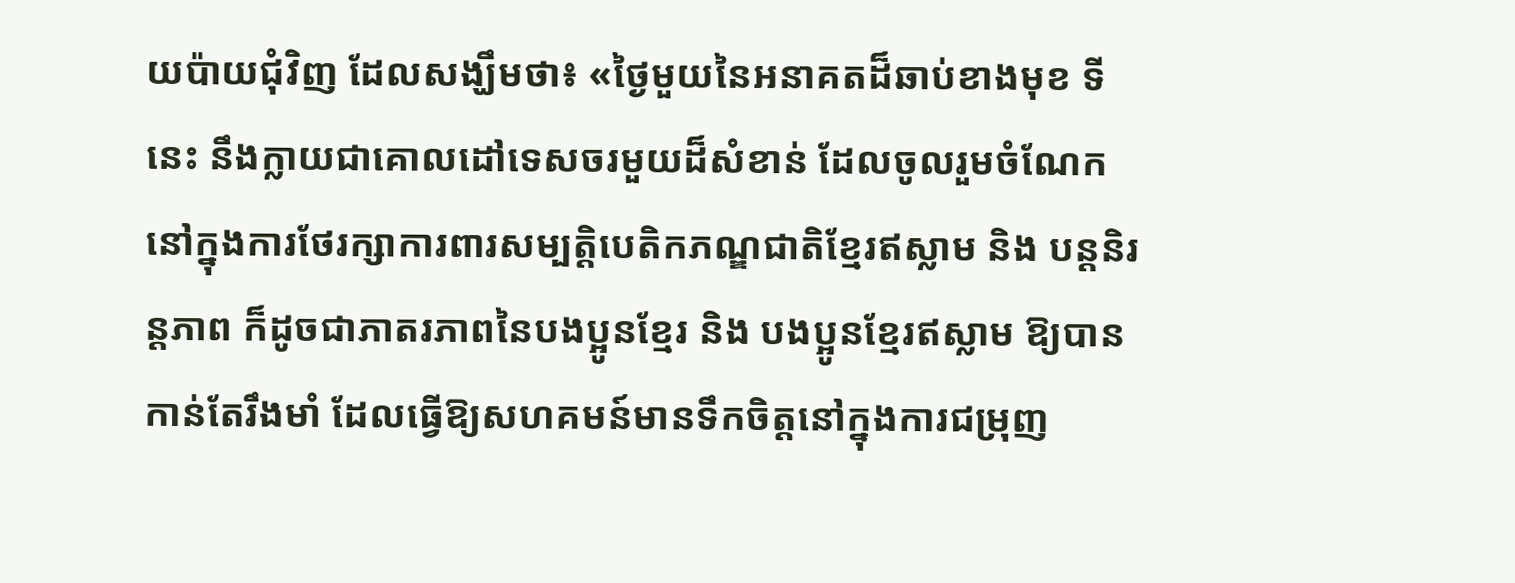យប៉ាយជុំវិញ ដែលសង្ឃឹមថា៖ «ថ្ងៃមួយនៃអនាគតដ៏ឆាប់ខាងមុខ ទីនេះ នឹងក្លាយជាគោលដៅទេសចរមួយដ៏សំខាន់ ដែលចូលរួមចំណែកនៅក្នុងការថែរក្សាការពារសម្បត្តិបេតិកភណ្ឌជាតិខ្មែរឥស្លាម និង បន្តនិរន្តភាព ក៏ដូចជាភាតរភាពនៃបងប្អូនខ្មែរ និង បងប្អូនខ្មែរឥស្លាម ឱ្យបានកាន់តែរឹងមាំ ដែលធ្វើឱ្យសហគមន៍មានទឹកចិត្តនៅក្នុងការជម្រុញ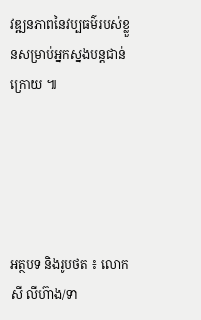វឌ្ឍនភាពនៃវប្បធម៌របស់ខ្លួនសម្រាប់អ្នកស្នងបន្តជាន់ក្រោយ ៕





អត្ថបទ និងរូបថត ៖ លោក សី លីហ៊ាង/ទា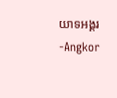យាទអង្គរ-Angkor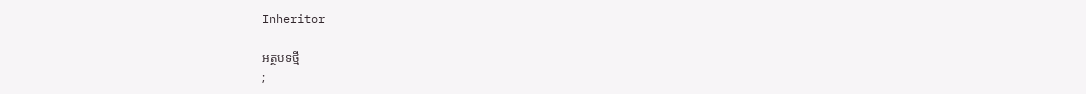Inheritor

អត្ថបទថ្មី
;